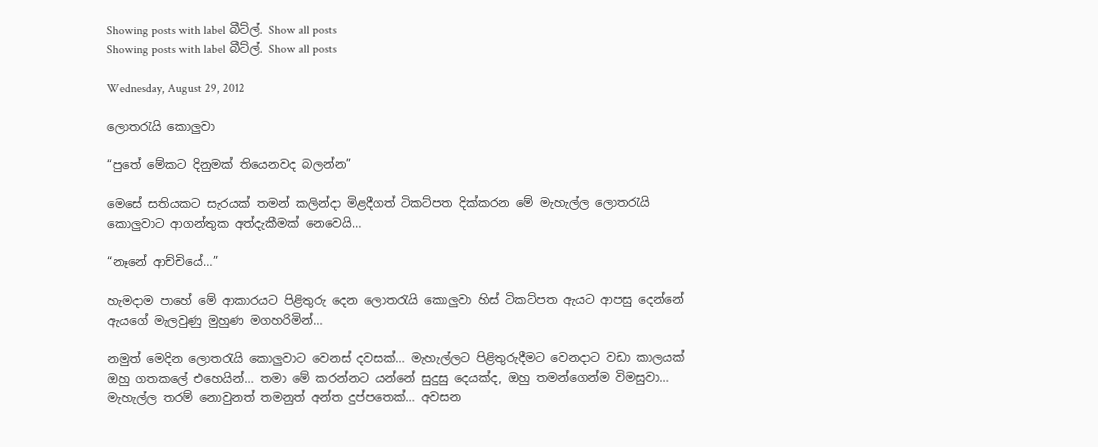Showing posts with label බීට්ල්. Show all posts
Showing posts with label බීට්ල්. Show all posts

Wednesday, August 29, 2012

ලොතරැයි කොලුවා

“පුතේ මේකට දිනුමක් තියෙනවද බලන්න”

මෙසේ සතියකට සැරයක් තමන් කලින්දා මිළදීගත් ටිකට්පත දික්කරන මේ මැහැල්ල ලොතරැයි කොලුවාට ආගන්තුක අත්දැකීමක් නෙවෙයි…

“නෑනේ ආච්චියේ…”

හැමදාම පාහේ මේ ආකාරයට පිළිතුරු දෙන ලොතරැයි කොලුවා හිස් ටිකට්පත ඇයට ආපසු දෙන්නේ ඇයගේ මැලවුණු මුහුණ මගහරිමින්…

නමුත් මෙදින ලොතරැයි කොලුවාට වෙනස් දවසක්… මැහැල්ලට පිළිතුරුදීමට වෙනදාට වඩා කාලයක් ඔහු ගතකලේ එහෙයින්… තමා මේ කරන්නට යන්නේ සුදුසු දෙයක්ද, ඔහු තමන්ගෙන්ම විමසුවා… මැහැල්ල තරම් නොවුනත් තමනුත් අන්ත දුප්පතෙක්… අවසන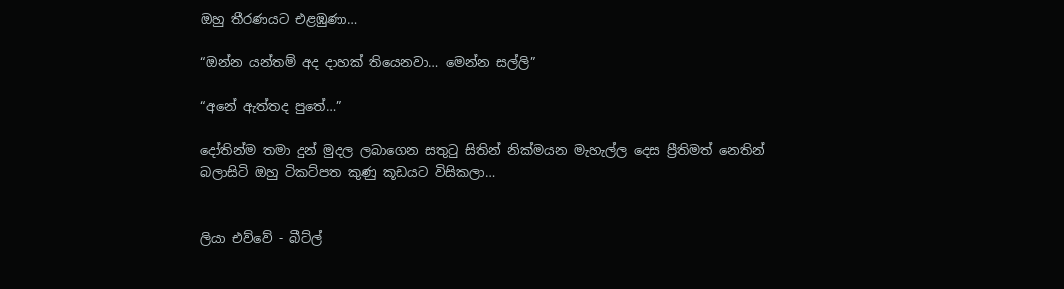ඔහු තීරණයට එළඹුණා…

“ඔන්න යන්තම් අද දාහක් තියෙනවා… මෙන්න සල්ලි”

“අනේ ඇත්තද පුතේ…”

දෝතින්ම තමා දුන් මුදල ලබාගෙන සතුටු සිතින් නික්මයන මැහැල්ල දෙස ප්‍රීතිමත් නෙතින් බලාසිටි ඔහු ටිකට්පත කුණු කූඩයට විසිකලා…


ලියා එව්වේ - බීට්ල්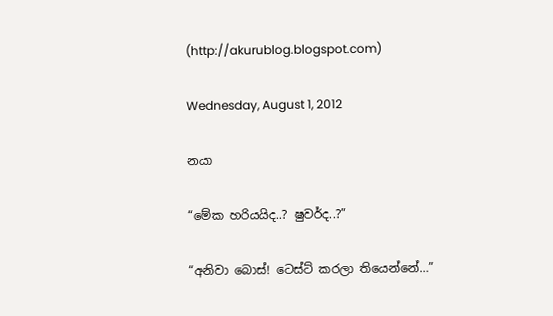(http://akurublog.blogspot.com)

Wednesday, August 1, 2012

නයා

“මේක හරියයිද..? ෂුවර්ද..?”

“අනිවා බොස්! ටෙස්ට් කරලා තියෙන්නේ…”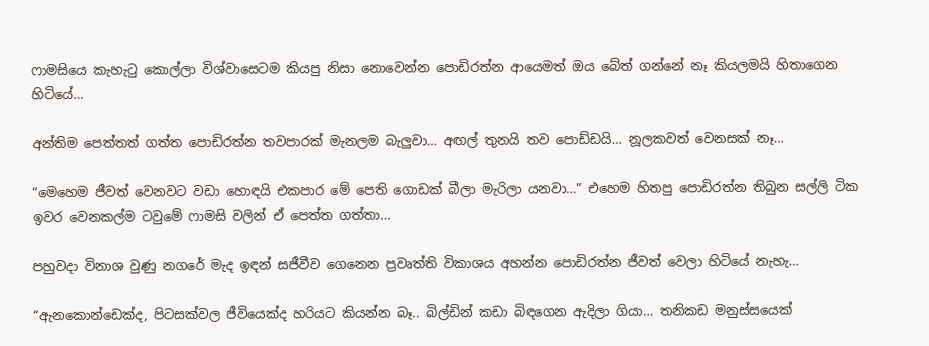ෆාමසියෙ කැහැටු කොල්ලා විශ්වාසෙටම කියපු නිසා නොවෙන්න පොඩිරත්න ආයෙමත් ඔය බේත් ගන්නේ නෑ කියලමයි හිතාගෙන හිටියේ…

අන්තිම පෙත්තත් ගත්ත පොඩිරත්න තවපාරක් මැනලම බැලුවා… අඟල් තුනයි තව පොඩ්ඩයි… නූලකවත් වෙනසක් නෑ…

“මෙහෙම ජීවත් වෙනවට වඩා හොඳයි එකපාර මේ පෙති ගොඩක් බීලා මැරිලා යනවා…” එහෙම හිතපු පොඩිරත්න තිබුන සල්ලි ටික ඉවර වෙනකල්ම ටවුමේ ෆාමසි වලින් ඒ පෙත්ත ගත්තා…

පහුවදා විනාශ වුණු නගරේ මැද ඉඳන් සජීවීව ගෙනෙන ප්‍රවෘත්ති විකාශය අහන්න පොඩිරත්න ජීවත් වෙලා හිටියේ නැහැ…

“ඇනකොන්ඩෙක්ද, පිටසක්වල ජීවියෙක්ද හරියට කියන්න බෑ.. බිල්ඩින් කඩා බිඳගෙන ඇදිලා ගියා… තනිකඩ මනුස්සයෙක්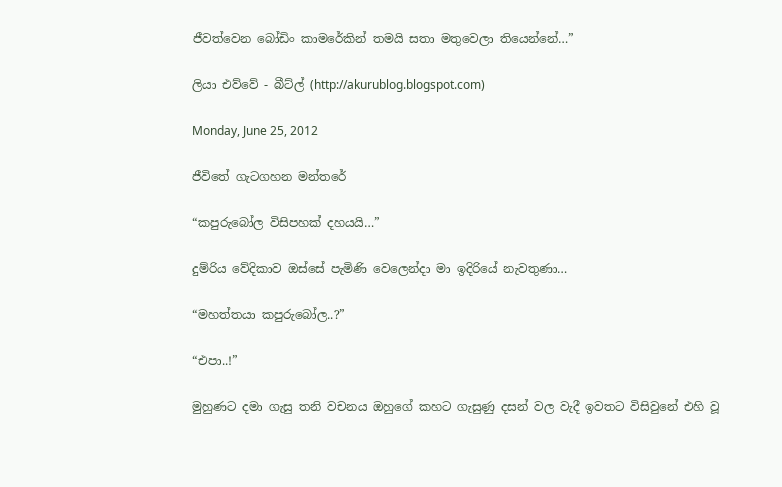ජීවත්වෙන බෝඩිං කාමරේකින් තමයි සතා මතුවෙලා තියෙන්නේ…”

ලියා එව්වේ - බීට්ල් (http://akurublog.blogspot.com)

Monday, June 25, 2012

ජීවිතේ ගැටගහන මන්තරේ

“කපුරුබෝල විසිපහක් දහයයි…”

දුම්රිය වේදිකාව ඔස්සේ පැමිණි වෙලෙන්දා මා ඉදිරියේ නැවතුණා…

“මහත්තයා කපුරුබෝල..?”

“එපා..!”

මුහුණට දමා ගැසු තනි වචනය ඔහුගේ කහට ගැසුණු දසන් වල වැදී ඉවතට විසිවුනේ එහි වූ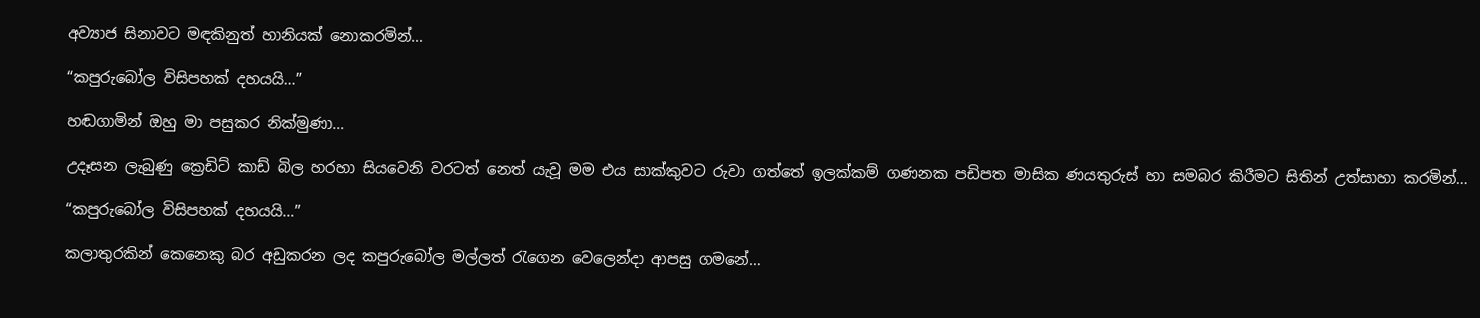අව්‍යාජ සිනාවට මඳකිනුත් හානියක් නොකරමින්…

“කපුරුබෝල විසිපහක් දහයයි…”

හඬගාමින් ඔහු මා පසුකර නික්මුණා…

උදෑසන ලැබුණු ක්‍රෙඩිට් කාඩ් බිල හරහා සියවෙනි වරටත් නෙත් යැවූ මම එය සාක්කුවට රුවා ගත්තේ ඉලක්කම් ගණනක පඩිපත මාසික ණයතුරුස් හා සමබර කිරීමට සිතින් උත්සාහා කරමින්…

“කපුරුබෝල විසිපහක් දහයයි…”

කලාතුරකින් කෙනෙකු බර අඩුකරන ලද කපුරුබෝල මල්ලත් රැගෙන වෙලෙන්දා ආපසු ගමනේ…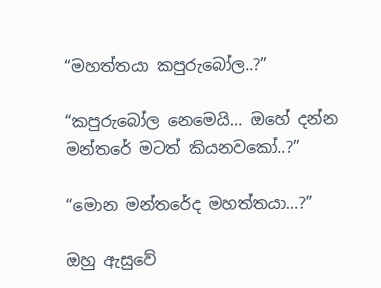“මහත්තයා කපුරුබෝල..?”

“කපුරුබෝල නෙමෙයි… ඔහේ දන්න මන්තරේ මටත් කියනවකෝ..?”

“මොන මන්තරේද මහත්තයා…?”

ඔහු ඇසුවේ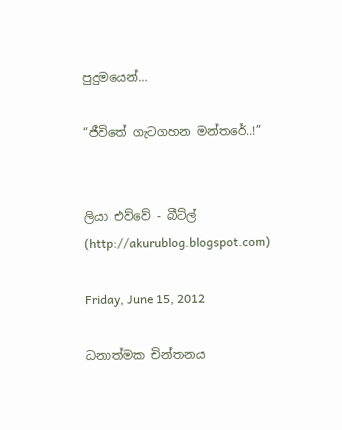පුදුමයෙන්…

“ජීවිතේ ගැටගහන මන්තරේ..!”


ලියා එව්වේ - බීට්ල් (http://akurublog.blogspot.com)

Friday, June 15, 2012

ධනාත්මක චින්තනය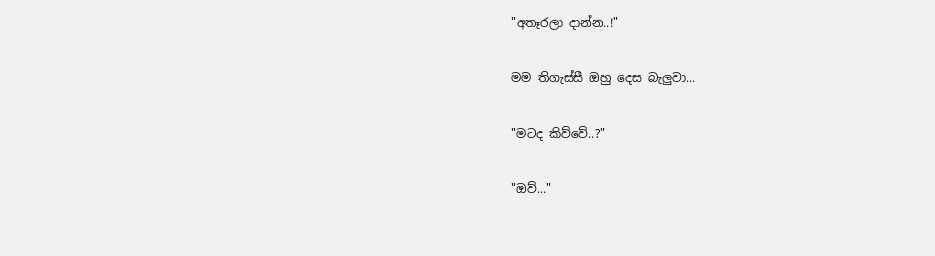"අතෑරලා දාන්න..!"

මම තිගැස්සී ඔහු දෙස බැලුවා...

"මටද කිව්වේ..?"

"ඔව්..."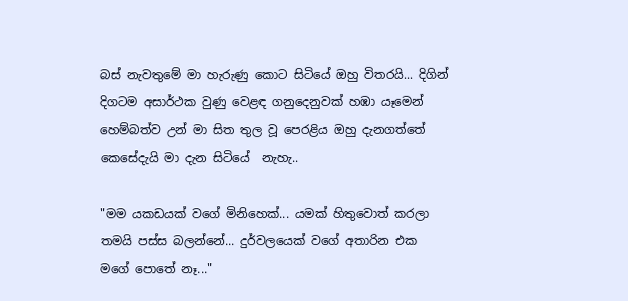බස් නැවතුමේ මා හැරුණු කොට සිටියේ ඔහු විතරයි... දිගින් දිගටම අසාර්ථක වුණු වෙළඳ ගනුදෙනුවක් හඹා යෑමෙන් හෙම්බත්ව උන් මා සිත තුල වූ පෙරළිය ඔහු දැනගත්තේ කෙසේදැයි මා දැන සිටියේ  නැහැ..

"මම යකඩයක් වගේ මිනිහෙක්... යමක් හිතුවොත් කරලා තමයි පස්ස බලන්නේ... දුර්වලයෙක් වගේ අතාරින එක මගේ පොතේ නෑ..."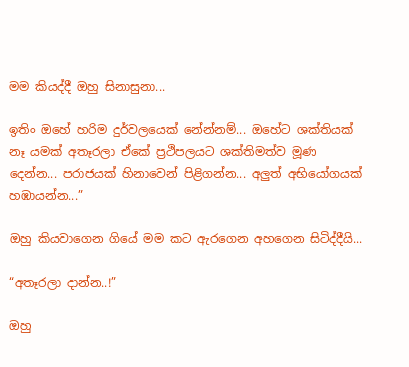මම කියද්දී ඔහු සිනාසුනා...

ඉතිං ඔහේ හරිම දුර්වලයෙක් නේන්නම්... ඔහේට ශක්තියක් නෑ යමක් අතෑරලා ඒකේ ප්‍රථිපලයට ශක්තිමත්ව මූණ දෙන්න... පරාජයක් හිනාවෙන් පිළිගන්න... අලුත් අභියෝගයක් හඹායන්න...”

ඔහු කියවාගෙන ගියේ මම කට ඇරගෙන අහගෙන සිටිද්දීයි...

“අතෑරලා දාන්න..!”

ඔහු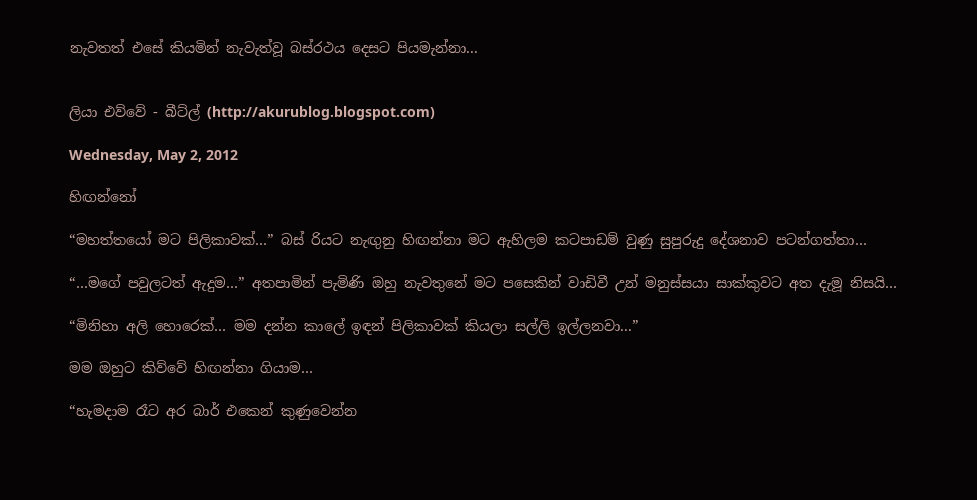නැවතත් එසේ කියමින් නැවැත්වූ බස්රථය දෙසට පියමැන්නා...


ලියා එව්වේ - බීට්ල් (http://akurublog.blogspot.com)

Wednesday, May 2, 2012

හිඟන්නෝ

“මහත්තයෝ මට පිලිකාවක්…” බස්‍ රියට නැඟුනු හිඟන්නා මට ඇහිලම කටපාඩම් වුණු සුපුරුදු දේශනාව පටන්ගත්තා…

“…මගේ පවුලටත් ඇදුම…” අතපාමින් පැමිණි ඔහු නැවතුනේ මට පසෙකින් වාඩිවී උන් මනුස්සයා සාක්කුවට අත දැමූ නිසයි…

“මිනිහා අලි හොරෙක්… මම දන්න කාලේ ඉඳන් පිලිකාවක් කියලා සල්ලි ඉල්ලනවා...”

මම ඔහුට කිව්වේ හිඟන්නා ගියාම…

“හැමදාම රෑට අර බාර් එකෙන් කුණුවෙන්න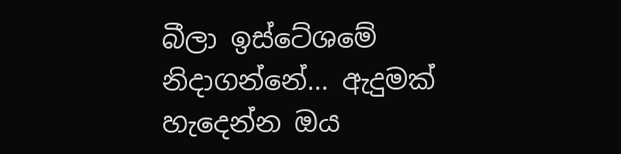බීලා ඉස්ටේශමේ නිදාගන්නේ… ඇදුමක් හැදෙන්න ඔය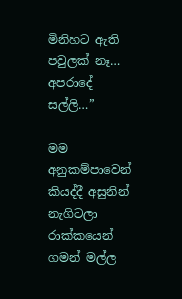මිනිහට ඇති පවුලක් නෑ… අපරාදේ සල්ලි…”

මම අනුකම්පාවෙන් කියද්දී අසුනින් නැගිටලා රාක්කයෙන් ගමන් මල්ල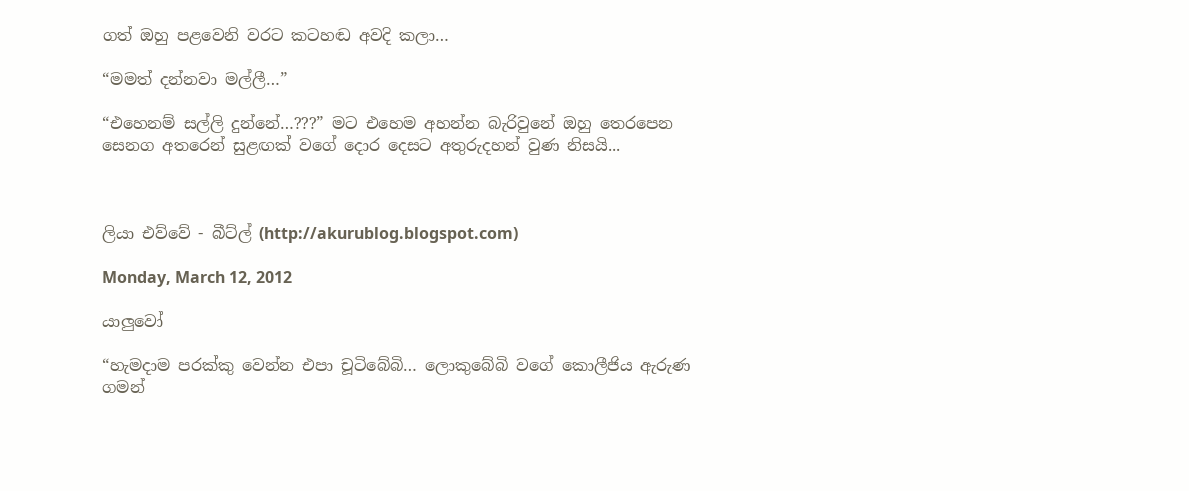ගත් ඔහු පළවෙනි වරට කටහඬ අවදි කලා…

“මමත් දන්නවා මල්ලී…”

“එහෙනම් සල්ලි දුන්නේ…???” මට එහෙම අහන්න බැරිවුනේ ඔහු තෙරපෙන සෙනග අතරෙන් සුළඟක් වගේ දොර දෙසට අතුරුදහන් වුණ නිසයි...



ලියා එව්වේ - බීට්ල් (http://akurublog.blogspot.com)

Monday, March 12, 2012

යාලුවෝ

“හැමදාම පරක්කු වෙන්න එපා චූටිබේබි… ලොකුබේබි වගේ කොලීජිය ඇරුණ ගමන්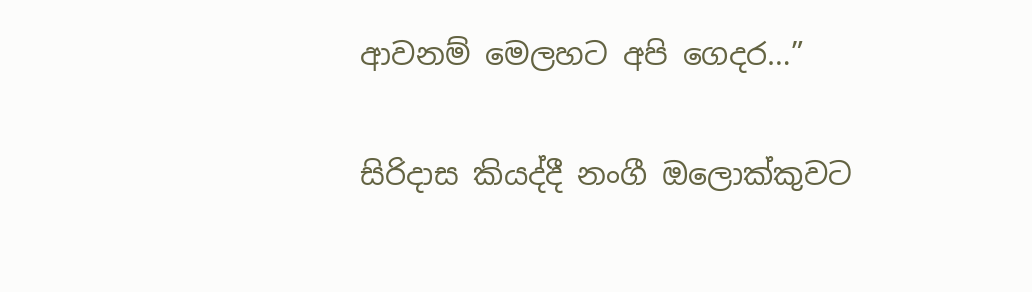ආවනම් මෙලහට අපි ගෙදර…”

සිරිදාස කියද්දී නංගී ඔලොක්කුවට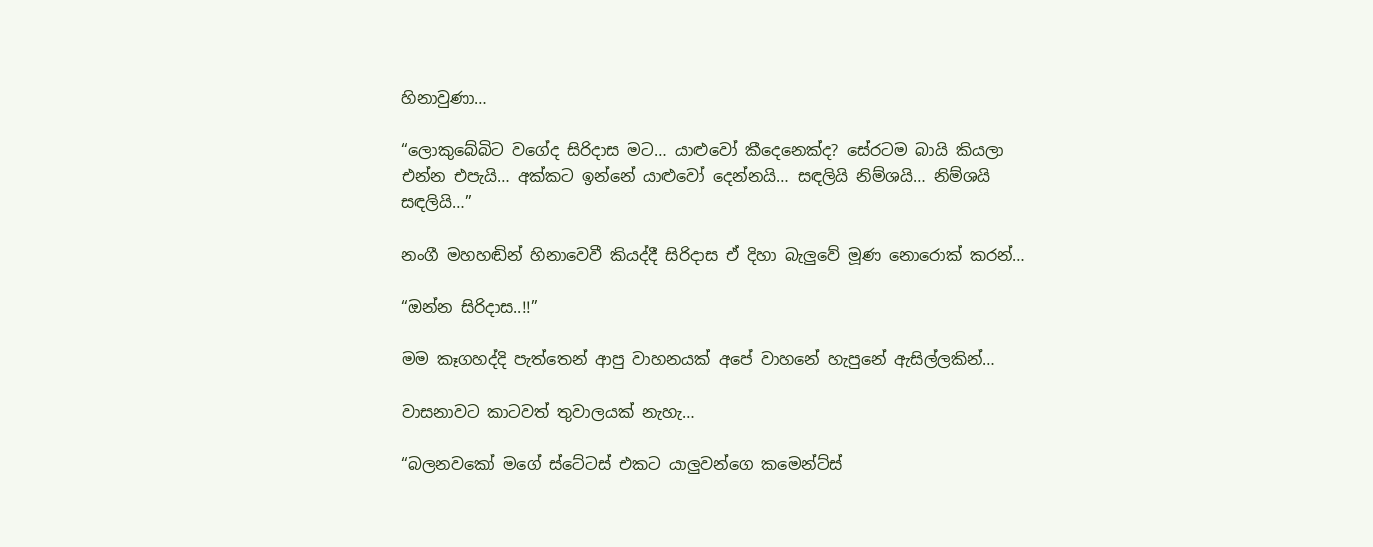හිනාවුණා…

“ලොකුබේබිට වගේද සිරිදාස මට… යාළුවෝ කීදෙනෙක්ද? සේරටම බායි කියලා එන්න එපැයි… අක්කට ඉන්නේ යාළුවෝ දෙන්නයි… සඳලියි නිම්ශයි… නිම්ශයි සඳලියි…”

නංගී මහහඬින් හිනාවෙවී කියද්දී සිරිදාස ඒ දිහා බැලුවේ මූණ නොරොක් කරන්…

“ඔන්න සිරිදාස..!!”

මම කෑගහද්දි පැත්තෙන් ආපු වාහනයක් අපේ වාහනේ හැපුනේ ඇසිල්ලකින්…

වාසනාවට කාටවත් තුවාලයක් නැහැ…

“බලනවකෝ මගේ ස්ටේටස් එකට යාලුවන්ගෙ කමෙන්ට්ස්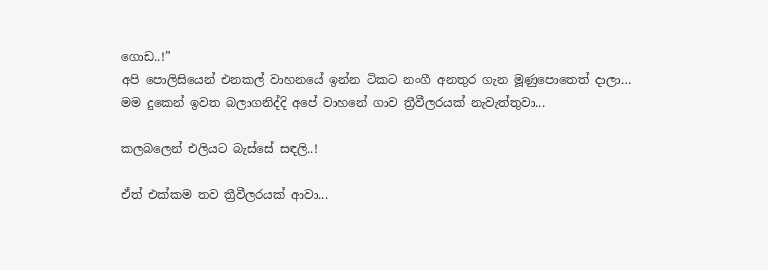ගොඩ..!”
අපි පොලිසියෙන් එනකල් වාහනයේ ඉන්න ටිකට නංගී අනතුර ගැන මූණුපොතෙත් දාලා…
මම දුකෙන් ඉවත බලාගනිද්දි අපේ වාහනේ ගාව ත්‍රීවීලරයක් නැවැත්තුවා...

කලබලෙන් එලියට බැස්සේ සඳලි..!

ඒත් එක්කම තව ත්‍රීවීලරයක් ආවා...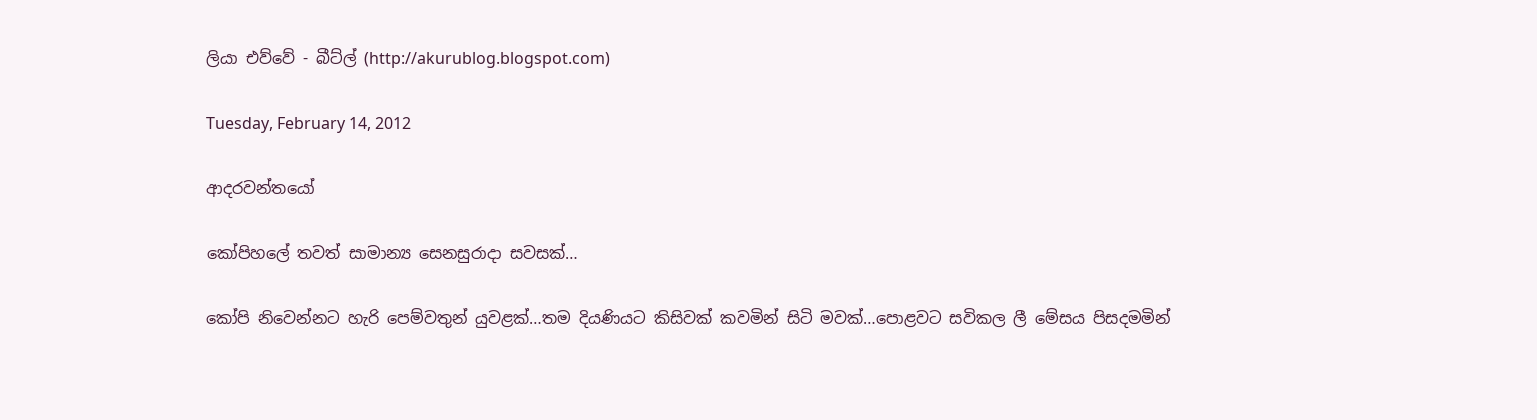ලියා එව්වේ - බීට්ල් (http://akurublog.blogspot.com)

Tuesday, February 14, 2012

ආදරවන්තයෝ

කෝපිහලේ තවත් සාමාන්‍ය සෙනසුරාදා සවසක්…

කෝපි නිවෙන්නට හැරි පෙම්වතුන් යුවළක්…තම දියණියට කිසිවක් කවමින් සිටි මවක්…පොළවට සවිකල ලී මේසය පිසදමමින්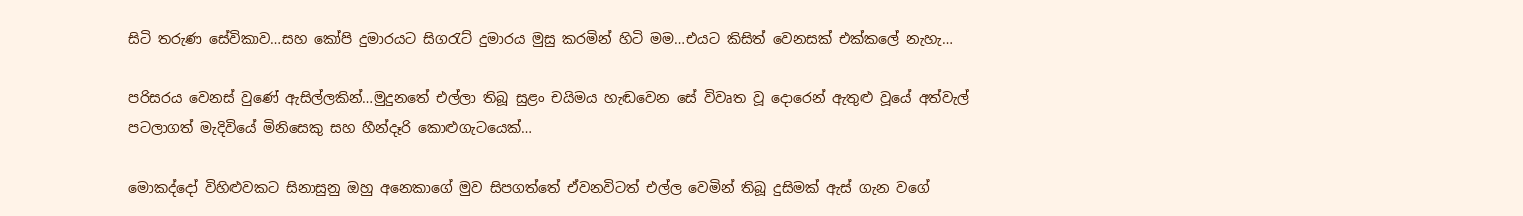සිටි තරුණ සේවිකාව…සහ කෝපි දුමාරයට සිගරැට් දුමාරය මුසු කරමින් හිටි මම…එයට කිසිත් වෙනසක් එක්කලේ නැහැ…

පරිසරය වෙනස් වුණේ ඇසිල්ලකින්…මුදුනතේ එල්ලා තිබූ සුළං චයිමය හැඬවෙන සේ විවෘත වූ දොරෙන් ඇතුළු වූයේ අත්වැල් පටලාගත් මැදිවියේ මිනිසෙකු සහ හීන්දෑරි කොළුගැටයෙක්…

මොකද්දෝ විහිළුවකට සිනාසුනු ඔහු අනෙකාගේ මුව සිපගත්තේ ඒවනවිටත් එල්ල වෙමින් තිබූ දුසිමක් ඇස් ගැන වගේ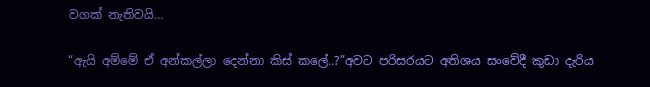වගක් නැතිවයි…

“ඇයි අම්මේ ඒ අන්කල්ලා දෙන්නා කිස් කලේ..?”අවට පරිසරයට අතිශය සංවේදී කුඩා දැරිය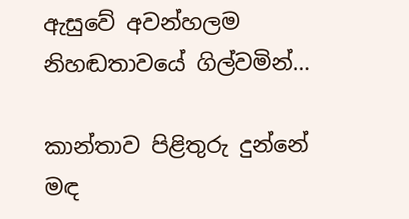ඇසුවේ අවන්හලම නිහඬතාවයේ ගිල්වමින්…

කාන්තාව පිළිතුරු දුන්නේ මඳ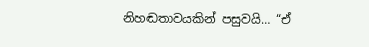නිහඬතාවයකින් පසුවයි… “ඒ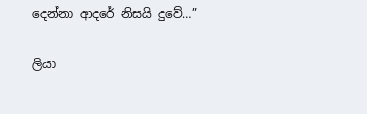දෙන්නා ආදරේ නිසයි දුවේ…”

ලියා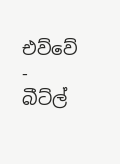එව්වේ - බීට්ල්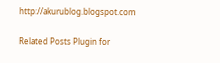http://akurublog.blogspot.com

Related Posts Plugin for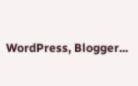WordPress, Blogger...